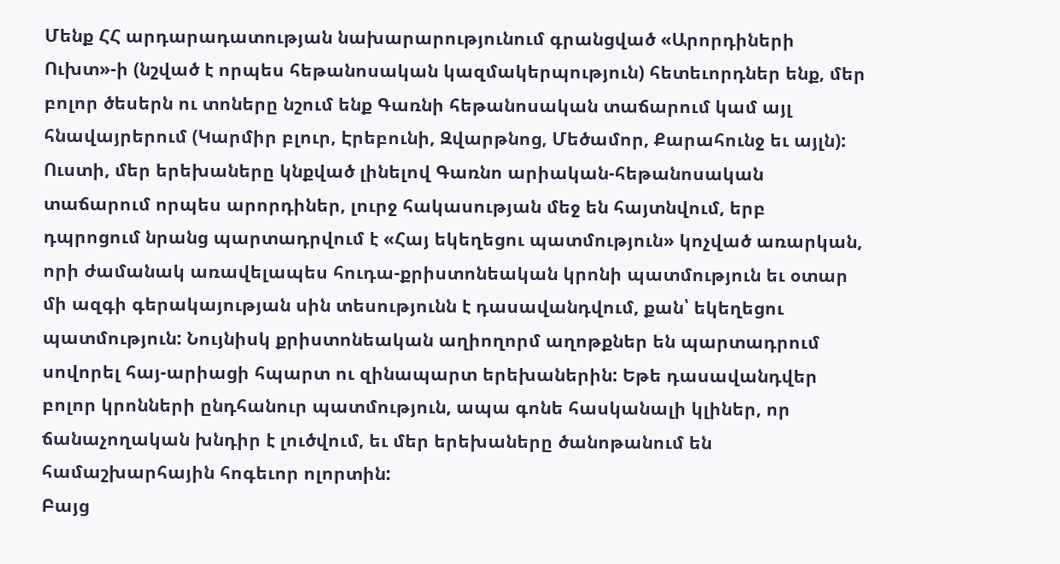Մենք ՀՀ արդարադատության նախարարությունում գրանցված «Արորդիների Ուխտ»-ի (նշված է որպես հեթանոսական կազմակերպություն) հետեւորդներ ենք, մեր բոլոր ծեսերն ու տոները նշում ենք Գառնի հեթանոսական տաճարում կամ այլ հնավայրերում (Կարմիր բլուր, Էրեբունի, Զվարթնոց, Մեծամոր, Քարահունջ եւ այլն): Ուստի, մեր երեխաները կնքված լինելով Գառնո արիական-հեթանոսական տաճարում որպես արորդիներ, լուրջ հակասության մեջ են հայտնվում, երբ դպրոցում նրանց պարտադրվում է «Հայ եկեղեցու պատմություն» կոչված առարկան, որի ժամանակ առավելապես հուդա-քրիստոնեական կրոնի պատմություն եւ օտար մի ազգի գերակայության սին տեսությունն է դասավանդվում, քան՝ եկեղեցու պատմություն: Նույնիսկ քրիստոնեական աղիողորմ աղոթքներ են պարտադրում սովորել հայ-արիացի հպարտ ու զինապարտ երեխաներին: Եթե դասավանդվեր բոլոր կրոնների ընդհանուր պատմություն, ապա գոնե հասկանալի կլիներ, որ ճանաչողական խնդիր է լուծվում, եւ մեր երեխաները ծանոթանում են համաշխարհային հոգեւոր ոլորտին:
Բայց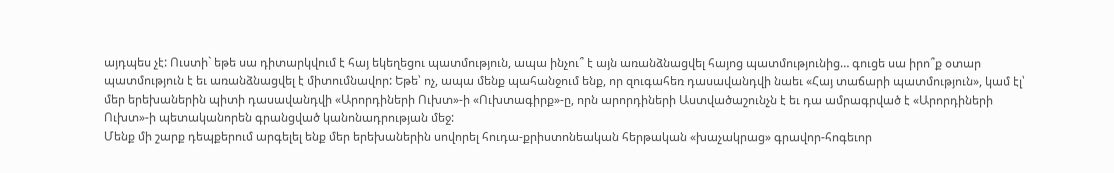այդպես չէ: Ուստի` եթե սա դիտարկվում է հայ եկեղեցու պատմություն, ապա ինչու՞ է այն առանձնացվել հայոց պատմությունից… գուցե սա իրո՞ք օտար պատմություն է եւ առանձնացվել է միտումնավոր: Եթե՝ ոչ, ապա մենք պահանջում ենք, որ զուգահեռ դասավանդվի նաեւ «Հայ տաճարի պատմություն», կամ էլ՝ մեր երեխաներին պիտի դասավանդվի «Արորդիների Ուխտ»-ի «Ուխտագիրք»-ը, որն արորդիների Աստվածաշունչն է եւ դա ամրագրված է «Արորդիների Ուխտ»-ի պետականորեն գրանցված կանոնադրության մեջ:
Մենք մի շարք դեպքերում արգելել ենք մեր երեխաներին սովորել հուդա-քրիստոնեական հերթական «խաչակրաց» գրավոր-հոգեւոր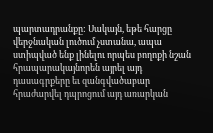պարտադրանքը: Սակայն, եթե հարցը վերջնական լուծում չստանա, ապա ստիպված ենք լինելու որպես բողոքի նշան հրապարակայնորեն այրել այդ դասագրքերը եւ զանգվածաբար հրաժարվել դպրոցում այդ առարկան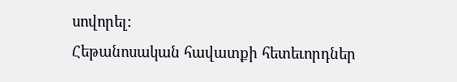սովորել:
Հեթանոսական հավատքի հետեւորդներ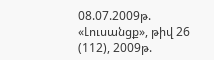08.07.2009թ.
«Լուսանցք», թիվ 26 (112), 2009թ.